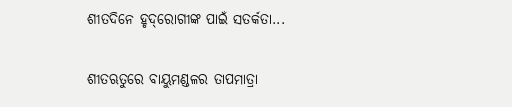ଶୀତଦିନେ ହୃଦ୍‌ରୋଗୀଙ୍କ ପାଇଁ ସତର୍କତା...

ଶୀତଋତୁରେ ବାୟୁମଣ୍ଡଳର ତାପମାତ୍ରା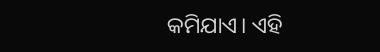କମିଯାଏ। ଏହି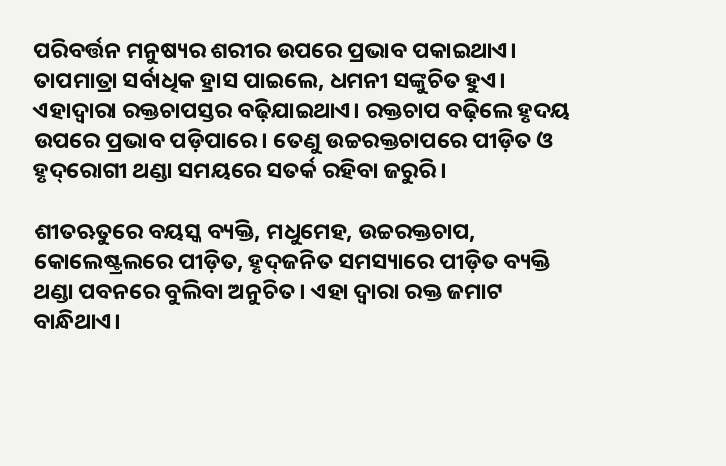ପରିବର୍ତ୍ତନ ମନୁଷ୍ୟର ଶରୀର ଉପରେ ପ୍ରଭାବ ପକାଇଥାଏ। ତାପମାତ୍ରା ସର୍ବାଧିକ ହ୍ରାସ ପାଇଲେ, ଧମନୀ ସଙ୍କୁଚିତ ହୁଏ। ଏହାଦ୍ବାରା ରକ୍ତଚାପସ୍ତର ବଢ଼ିଯାଇଥାଏ। ରକ୍ତଚାପ ବଢ଼ିଲେ ହୃଦୟ ଉପରେ ପ୍ରଭାବ ପଡ଼ିପାରେ। ତେଣୁ ଉଚ୍ଚରକ୍ତଚାପରେ ପୀଡ଼ିତ ଓ ହୃଦ୍‌ରୋଗୀ ଥଣ୍ଡା ସମୟରେ ସତର୍କ ରହିବା ଜରୁରି।

ଶୀତଋତୁରେ ବୟସ୍କ ବ୍ୟକ୍ତି, ମଧୁମେହ, ଉଚ୍ଚରକ୍ତଚାପ, କୋଲେଷ୍ଟ୍ରଲରେ ପୀଡ଼ିତ, ହୃଦ୍‌ଜନିତ ସମସ୍ୟାରେ ପୀଡ଼ିତ ବ୍ୟକ୍ତି ଥଣ୍ଡା ପବନରେ ବୁଲିବା ଅନୁଚିତ। ଏହା ଦ୍ବାରା ରକ୍ତ ଜମାଟ ବାନ୍ଧିଥାଏ।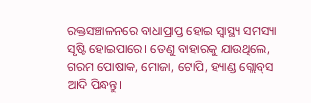ରକ୍ତସଞ୍ଚାଳନରେ ବାଧାପ୍ରାପ୍ତ ହୋଇ ସ୍ବାସ୍ଥ୍ୟ ସମସ୍ୟା ସୃଷ୍ଟି ହୋଇପାରେ। ତେଣୁ ବାହାରକୁ ଯାଉଥିଲେ,  ଗରମ ପୋଷାକ, ମୋଜା, ଟୋପି, ହ୍ୟାଣ୍ଡ ଗ୍ଲୋବ୍‌ସ ଆଦି ପିନ୍ଧନ୍ତୁ।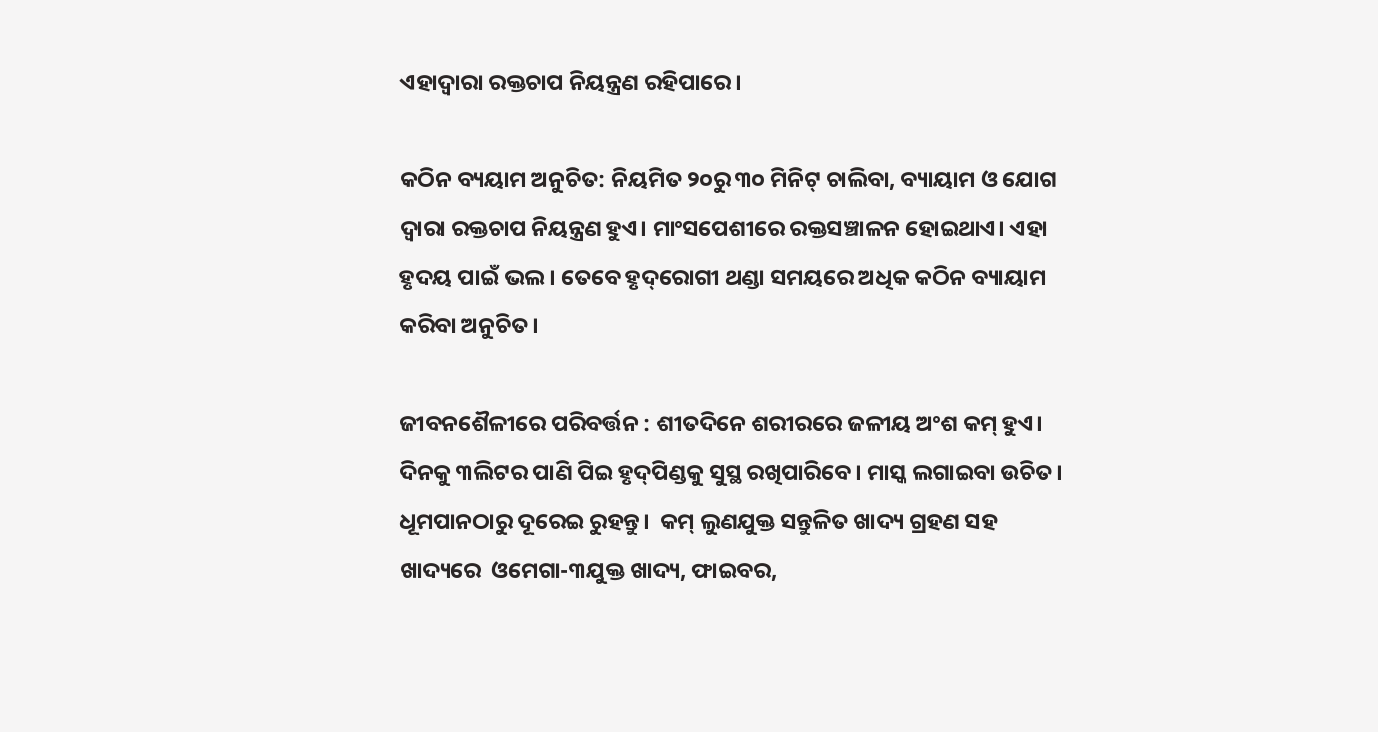ଏହାଦ୍ବାରା ରକ୍ତଚାପ ନିୟନ୍ତ୍ରଣ ରହିପାରେ।

କଠିନ ବ୍ୟୟାମ ଅନୁଚିତ: ନିୟମିତ ୨୦ରୁ ୩୦ ମିନିଟ୍‌ ଚାଲିବା, ବ୍ୟାୟାମ ଓ ଯୋଗ ଦ୍ବାରା ରକ୍ତଚାପ ନିୟନ୍ତ୍ରଣ ହୁଏ। ମାଂସପେଶୀରେ ରକ୍ତସଞ୍ଚାଳନ ହୋଇଥାଏ। ଏହା ହୃଦୟ ପାଇଁ ଭଲ। ତେବେ ହୃଦ୍‌ରୋଗୀ ଥଣ୍ଡା ସମୟରେ ଅଧିକ କଠିନ ବ୍ୟାୟାମ କରିବା ଅନୁଚିତ।

ଜୀବନଶୈଳୀରେ ପରିବର୍ତ୍ତନ : ଶୀତଦିନେ ଶରୀରରେ ଜଳୀୟ ଅଂଶ କମ୍‌ ହୁଏ। ଦିନକୁ ୩ଲିଟର ପାଣି ପିଇ ହୃଦ୍‌ପିଣ୍ଡକୁ ସୁସ୍ଥ ରଖିପାରିବେ। ମାସ୍କ ଲଗାଇବା ଉଚିତ। ଧୂମପାନଠାରୁ ଦୂରେଇ ରୁହନ୍ତୁ।  କମ୍‌ ଲୁଣଯୁକ୍ତ ସନ୍ତୁଳିତ ଖାଦ୍ୟ ଗ୍ରହଣ ସହ ଖାଦ୍ୟରେ  ଓମେଗା-୩ଯୁକ୍ତ ଖାଦ୍ୟ, ଫାଇବର,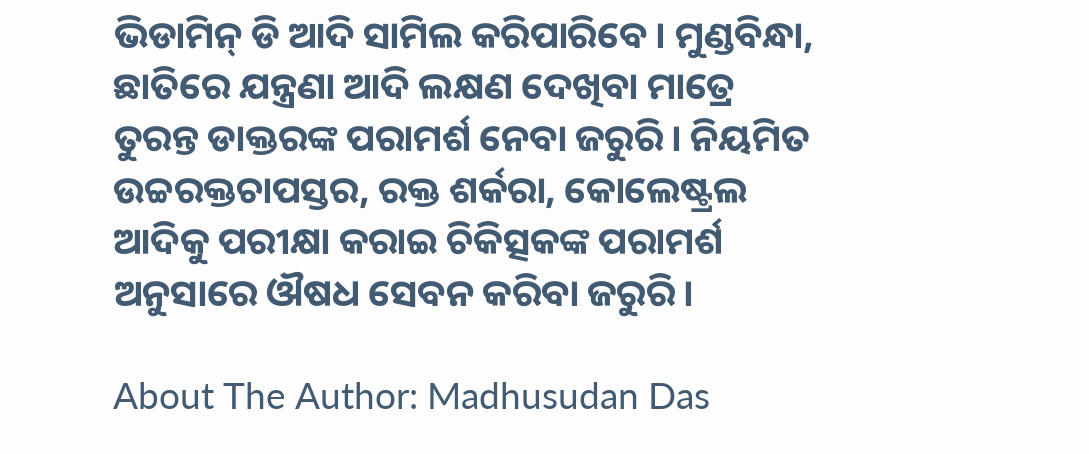ଭିଡାମିନ୍‌ ଡି ଆଦି ସାମିଲ କରିପାରିବେ। ମୁଣ୍ଡବିନ୍ଧା, ଛାତିରେ ଯନ୍ତ୍ରଣା ଆଦି ଲକ୍ଷଣ ଦେଖିବା ମାତ୍ରେ ତୁରନ୍ତ ଡାକ୍ତରଙ୍କ ପରାମର୍ଶ ନେବା ଜରୁରି। ନିୟମିତ  ଉଚ୍ଚରକ୍ତଚାପସ୍ତର, ରକ୍ତ ଶର୍କରା, କୋଲେଷ୍ଟ୍ରଲ ଆଦିକୁ ପରୀକ୍ଷା କରାଇ ଚିକିତ୍ସକଙ୍କ ପରାମର୍ଶ ଅନୁସାରେ ଔଷଧ ସେବନ କରିବା ଜରୁରି।

About The Author: Madhusudan Das